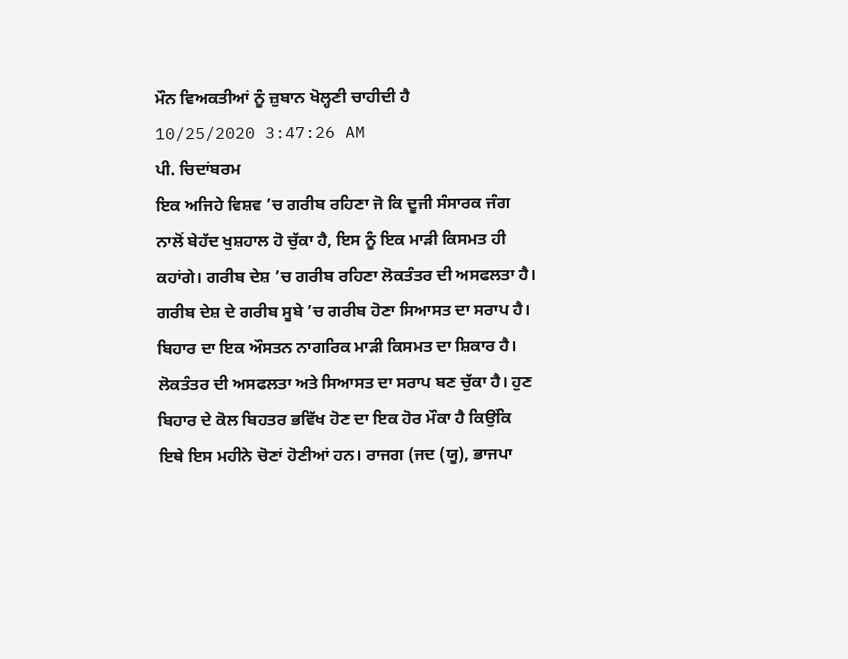ਮੌਨ ਵਿਅਕਤੀਆਂ ਨੂੰ ਜ਼ੁਬਾਨ ਖੋਲ੍ਹਣੀ ਚਾਹੀਦੀ ਹੈ
10/25/2020 3:47:26 AM
ਪੀ. ਚਿਦਾਂਬਰਮ
ਇਕ ਅਜਿਹੇ ਵਿਸ਼ਵ ’ਚ ਗਰੀਬ ਰਹਿਣਾ ਜੋ ਕਿ ਦੂਜੀ ਸੰਸਾਰਕ ਜੰਗ ਨਾਲੋਂ ਬੇਹੱਦ ਖੁਸ਼ਹਾਲ ਹੋ ਚੁੱਕਾ ਹੈ, ਇਸ ਨੂੰ ਇਕ ਮਾੜੀ ਕਿਸਮਤ ਹੀ ਕਹਾਂਗੇ। ਗਰੀਬ ਦੇਸ਼ ’ਚ ਗਰੀਬ ਰਹਿਣਾ ਲੋਕਤੰਤਰ ਦੀ ਅਸਫਲਤਾ ਹੈ। ਗਰੀਬ ਦੇਸ਼ ਦੇ ਗਰੀਬ ਸੂਬੇ ’ਚ ਗਰੀਬ ਹੋਣਾ ਸਿਆਸਤ ਦਾ ਸਰਾਪ ਹੈ।
ਬਿਹਾਰ ਦਾ ਇਕ ਔਸਤਨ ਨਾਗਰਿਕ ਮਾੜੀ ਕਿਸਮਤ ਦਾ ਸ਼ਿਕਾਰ ਹੈ। ਲੋਕਤੰਤਰ ਦੀ ਅਸਫਲਤਾ ਅਤੇ ਸਿਆਸਤ ਦਾ ਸਰਾਪ ਬਣ ਚੁੱਕਾ ਹੈ। ਹੁਣ ਬਿਹਾਰ ਦੇ ਕੋਲ ਬਿਹਤਰ ਭਵਿੱਖ ਹੋਣ ਦਾ ਇਕ ਹੋਰ ਮੌਕਾ ਹੈ ਕਿਉਂਕਿ ਇਥੇ ਇਸ ਮਹੀਨੇ ਚੋਣਾਂ ਹੋਣੀਆਂ ਹਨ। ਰਾਜਗ (ਜਦ (ਯੂ), ਭਾਜਪਾ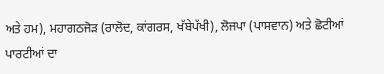ਅਤੇ ਹਮ), ਮਹਾਗਠਜੋੜ (ਰਾਲੋਦ, ਕਾਂਗਰਸ, ਖੱਬੇਪੱਖੀ), ਲੋਜਪਾ (ਪਾਸਵਾਨ) ਅਤੇ ਛੋਟੀਆਂ ਪਾਰਟੀਆਂ ਦਾ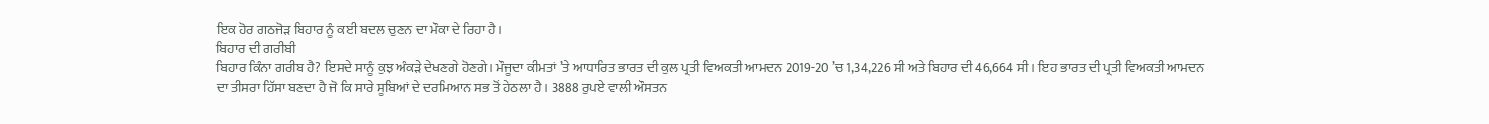ਇਕ ਹੋਰ ਗਠਜੋੜ ਬਿਹਾਰ ਨੂੰ ਕਈ ਬਦਲ ਚੁਣਨ ਦਾ ਮੌਕਾ ਦੇ ਰਿਹਾ ਹੈ।
ਬਿਹਾਰ ਦੀ ਗਰੀਬੀ
ਬਿਹਾਰ ਕਿੰਨਾ ਗਰੀਬ ਹੈ? ਇਸਦੇ ਸਾਨੂੰ ਕੁਝ ਅੰਕੜੇ ਦੇਖਣਗੇ ਹੋਣਗੇ। ਮੌਜੂਦਾ ਕੀਮਤਾਂ ’ਤੇ ਆਧਾਰਿਤ ਭਾਰਤ ਦੀ ਕੁਲ ਪ੍ਰਤੀ ਵਿਅਕਤੀ ਆਮਦਨ 2019-20 ’ਚ 1,34,226 ਸੀ ਅਤੇ ਬਿਹਾਰ ਦੀ 46,664 ਸੀ। ਇਹ ਭਾਰਤ ਦੀ ਪ੍ਰਤੀ ਵਿਅਕਤੀ ਆਮਦਨ ਦਾ ਤੀਸਰਾ ਹਿੱਸਾ ਬਣਦਾ ਹੈ ਜੋ ਕਿ ਸਾਰੇ ਸੂਬਿਆਂ ਦੇ ਦਰਮਿਆਨ ਸਭ ਤੋਂ ਹੇਠਲਾ ਹੈ। 3888 ਰੁਪਏ ਵਾਲੀ ਔਸਤਨ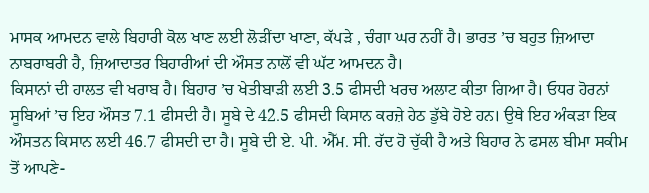ਮਾਸਕ ਆਮਦਨ ਵਾਲੇ ਬਿਹਾਰੀ ਕੋਲ ਖਾਣ ਲਈ ਲੋੜੀਂਦਾ ਖਾਣਾ, ਕੱਪੜੇ , ਚੰਗਾ ਘਰ ਨਹੀਂ ਹੈ। ਭਾਰਤ ’ਚ ਬਹੁਤ ਜ਼ਿਆਦਾ ਨਾਬਰਾਬਰੀ ਹੈ, ਜ਼ਿਆਦਾਤਰ ਬਿਹਾਰੀਆਂ ਦੀ ਔਸਤ ਨਾਲੋਂ ਵੀ ਘੱਟ ਆਮਦਨ ਹੈ।
ਕਿਸਾਨਾਂ ਦੀ ਹਾਲਤ ਵੀ ਖਰਾਬ ਹੈ। ਬਿਹਾਰ ’ਚ ਖੇਤੀਬਾੜੀ ਲਈ 3.5 ਫੀਸਦੀ ਖਰਚ ਅਲਾਟ ਕੀਤਾ ਗਿਆ ਹੈ। ਓਧਰ ਹੋਰਨਾਂ ਸੂਬਿਆਂ ’ਚ ਇਹ ਔਸਤ 7.1 ਫੀਸਦੀ ਹੈ। ਸੂਬੇ ਦੇ 42.5 ਫੀਸਦੀ ਕਿਸਾਨ ਕਰਜ਼ੇ ਹੇਠ ਡੁੱਬੇ ਹੋਏ ਹਨ। ਉਥੇ ਇਹ ਅੰਕੜਾ ਇਕ ਔਸਤਨ ਕਿਸਾਨ ਲਈ 46.7 ਫੀਸਦੀ ਦਾ ਹੈ। ਸੂਬੇ ਦੀ ਏ. ਪੀ. ਐੱਮ. ਸੀ. ਰੱਦ ਹੋ ਚੁੱਕੀ ਹੈ ਅਤੇ ਬਿਹਾਰ ਨੇ ਫਸਲ ਬੀਮਾ ਸਕੀਮ ਤੋਂ ਆਪਣੇ-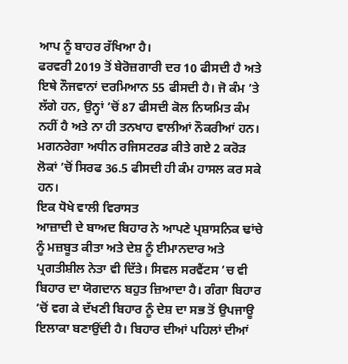ਆਪ ਨੂੰ ਬਾਹਰ ਰੱਖਿਆ ਹੈ।
ਫਰਵਰੀ 2019 ਤੋਂ ਬੇਰੋਜ਼ਗਾਰੀ ਦਰ 10 ਫੀਸਦੀ ਹੈ ਅਤੇ ਇਥੇ ਨੌਜਵਾਨਾਂ ਦਰਮਿਆਨ 55 ਫੀਸਦੀ ਹੈ। ਜੋ ਕੰਮ ’ਤੇ ਲੱਗੇ ਹਨ, ਉਨ੍ਹਾਂ ’ਚੋਂ 87 ਫੀਸਦੀ ਕੋਲ ਨਿਯਮਿਤ ਕੰਮ ਨਹੀਂ ਹੈ ਅਤੇ ਨਾ ਹੀ ਤਨਖਾਹ ਵਾਲੀਆਂ ਨੌਕਰੀਆਂ ਹਨ। ਮਗਨਰੇਗਾ ਅਧੀਨ ਰਜਿਸਟਰਡ ਕੀਤੇ ਗਏ 2 ਕਰੋੜ ਲੋਕਾਂ ’ਚੋਂ ਸਿਰਫ 36.5 ਫੀਸਦੀ ਹੀ ਕੰਮ ਹਾਸਲ ਕਰ ਸਕੇ ਹਨ।
ਇਕ ਧੋਖੇ ਵਾਲੀ ਵਿਰਾਸਤ
ਆਜ਼ਾਦੀ ਦੇ ਬਾਅਦ ਬਿਹਾਰ ਨੇ ਆਪਣੇ ਪ੍ਰਸ਼ਾਸਨਿਕ ਢਾਂਚੇ ਨੂੰ ਮਜ਼ਬੂਤ ਕੀਤਾ ਅਤੇ ਦੇਸ਼ ਨੂੰ ਈਮਾਨਦਾਰ ਅਤੇ ਪ੍ਰਗਤੀਸ਼ੀਲ ਨੇਤਾ ਵੀ ਦਿੱਤੇ। ਸਿਵਲ ਸਰਵੈਂਟਸ ’ਚ ਵੀ ਬਿਹਾਰ ਦਾ ਯੋਗਦਾਨ ਬਹੁਤ ਜ਼ਿਆਦਾ ਹੈ। ਗੰਗਾ ਬਿਹਾਰ ’ਚੋਂ ਵਗ ਕੇ ਦੱਖਣੀ ਬਿਹਾਰ ਨੂੰ ਦੇਸ਼ ਦਾ ਸਭ ਤੋਂ ਉਪਜਾਊ ਇਲਾਕਾ ਬਣਾਉਂਦੀ ਹੈ। ਬਿਹਾਰ ਦੀਆਂ ਪਹਿਲਾਂ ਦੀਆਂ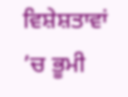ਵਿਸ਼ੇਸ਼ਤਾਵਾਂ ’ਚ ਭੂਮੀ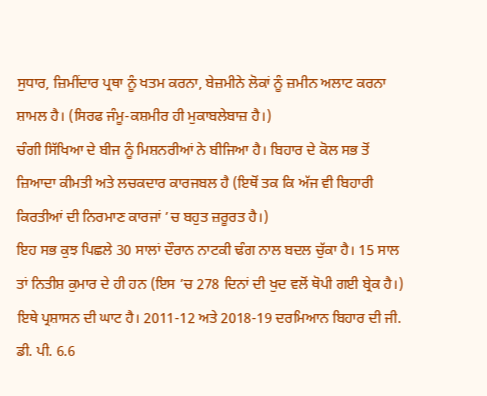ਸੁਧਾਰ, ਜ਼ਿਮੀਂਦਾਰ ਪ੍ਰਥਾ ਨੂੰ ਖਤਮ ਕਰਨਾ, ਬੇਜ਼ਮੀਨੇ ਲੋਕਾਂ ਨੂੰ ਜ਼ਮੀਨ ਅਲਾਟ ਕਰਨਾ ਸ਼ਾਮਲ ਹੈ। (ਸਿਰਫ ਜੰਮੂ-ਕਸ਼ਮੀਰ ਹੀ ਮੁਕਾਬਲੇਬਾਜ਼ ਹੈ।)
ਚੰਗੀ ਸਿੱਖਿਆ ਦੇ ਬੀਜ ਨੂੰ ਮਿਸ਼ਨਰੀਆਂ ਨੇ ਬੀਜਿਆ ਹੈ। ਬਿਹਾਰ ਦੇ ਕੋਲ ਸਭ ਤੋਂ ਜ਼ਿਆਦਾ ਕੀਮਤੀ ਅਤੇ ਲਚਕਦਾਰ ਕਾਰਜਬਲ ਹੈ (ਇਥੋਂ ਤਕ ਕਿ ਅੱਜ ਵੀ ਬਿਹਾਰੀ ਕਿਰਤੀਆਂ ਦੀ ਨਿਰਮਾਣ ਕਾਰਜਾਂ ’ਚ ਬਹੁਤ ਜ਼ਰੂਰਤ ਹੈ।)
ਇਹ ਸਭ ਕੁਝ ਪਿਛਲੇ 30 ਸਾਲਾਂ ਦੌਰਾਨ ਨਾਟਕੀ ਢੰਗ ਨਾਲ ਬਦਲ ਚੁੱਕਾ ਹੈ। 15 ਸਾਲ ਤਾਂ ਨਿਤੀਸ਼ ਕੁਮਾਰ ਦੇ ਹੀ ਹਨ (ਇਸ ’ਚ 278 ਦਿਨਾਂ ਦੀ ਖੁਦ ਵਲੋਂ ਥੋਪੀ ਗਈ ਬ੍ਰੇਕ ਹੈ।) ਇਥੇ ਪ੍ਰਸ਼ਾਸਨ ਦੀ ਘਾਟ ਹੈ। 2011-12 ਅਤੇ 2018-19 ਦਰਮਿਆਨ ਬਿਹਾਰ ਦੀ ਜੀ. ਡੀ. ਪੀ. 6.6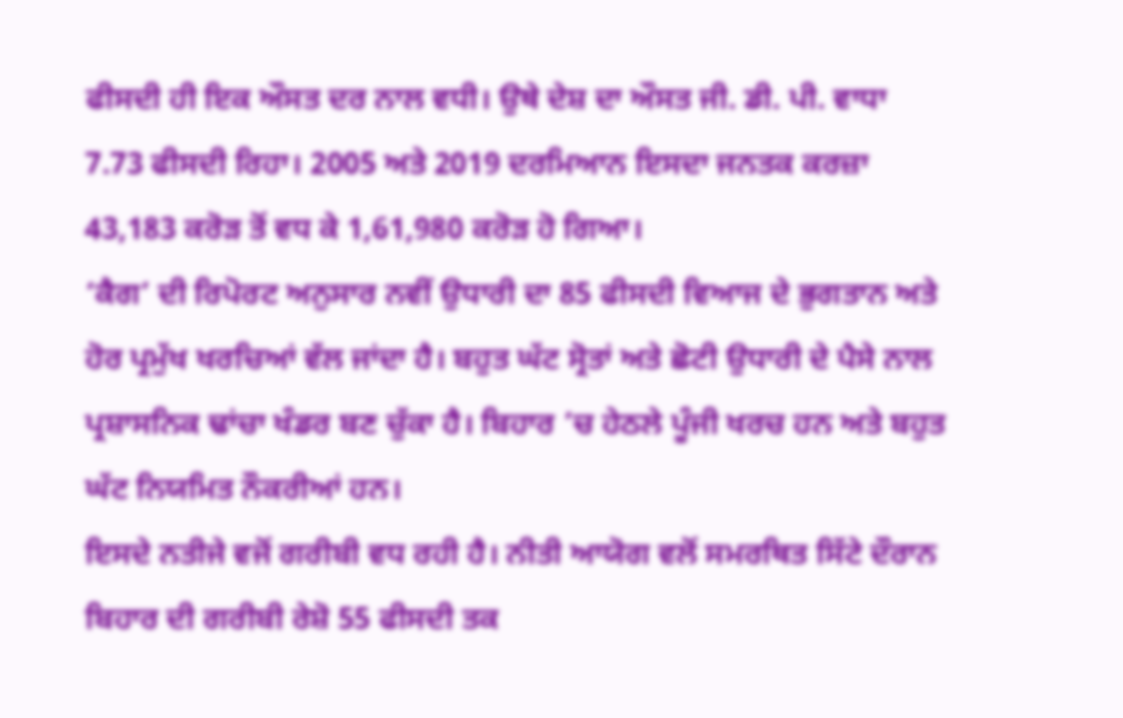ਫੀਸਦੀ ਹੀ ਇਕ ਔਸਤ ਦਰ ਨਾਲ ਵਧੀ। ਉਥੇ ਦੇਸ਼ ਦਾ ਔਸਤ ਜੀ. ਡੀ. ਪੀ. ਵਾਧਾ 7.73 ਫੀਸਦੀ ਰਿਹਾ। 2005 ਅਤੇ 2019 ਦਰਮਿਆਨ ਇਸਦਾ ਜਨਤਕ ਕਰਜ਼ਾ 43,183 ਕਰੋੜ ਤੋਂ ਵਧ ਕੇ 1,61,980 ਕਰੋੜ ਹੋ ਗਿਆ।
‘ਕੈਗ’ ਦੀ ਰਿਪੋਰਟ ਅਨੁਸਾਰ ਨਵੀਂ ਉਧਾਰੀ ਦਾ 85 ਫੀਸਦੀ ਵਿਆਜ ਦੇ ਭੁਗਤਾਨ ਅਤੇ ਹੋਰ ਪ੍ਰਮੁੱਖ ਖਰਚਿਆਂ ਵੱਲ ਜਾਂਦਾ ਹੈ। ਬਹੁਤ ਘੱਟ ਸ੍ਰੋਤਾਂ ਅਤੇ ਛੋਟੀ ਉਧਾਰੀ ਦੇ ਪੈਸੇ ਨਾਲ ਪ੍ਰਸ਼ਾਸਨਿਕ ਢਾਂਚਾ ਖੰਡਰ ਬਣ ਚੁੱਕਾ ਹੈ। ਬਿਹਾਰ ’ਚ ਹੇਠਲੇ ਪੂੰਜੀ ਖਰਚ ਹਨ ਅਤੇ ਬਹੁਤ ਘੱਟ ਨਿਯਮਿਤ ਨੌਕਰੀਆਂ ਹਨ।
ਇਸਦੇ ਨਤੀਜੇ ਵਜੋਂ ਗਰੀਬੀ ਵਧ ਰਹੀ ਹੈ। ਨੀਤੀ ਆਯੋਗ ਵਲੋਂ ਸਮਰਥਿਤ ਸਿੱਟੇ ਦੌਰਾਨ ਬਿਹਾਰ ਦੀ ਗਰੀਬੀ ਰੇਸ਼ੋ 55 ਫੀਸਦੀ ਤਕ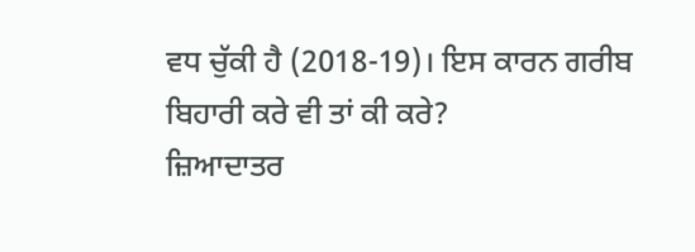ਵਧ ਚੁੱਕੀ ਹੈ (2018-19)। ਇਸ ਕਾਰਨ ਗਰੀਬ ਬਿਹਾਰੀ ਕਰੇ ਵੀ ਤਾਂ ਕੀ ਕਰੇ?
ਜ਼ਿਆਦਾਤਰ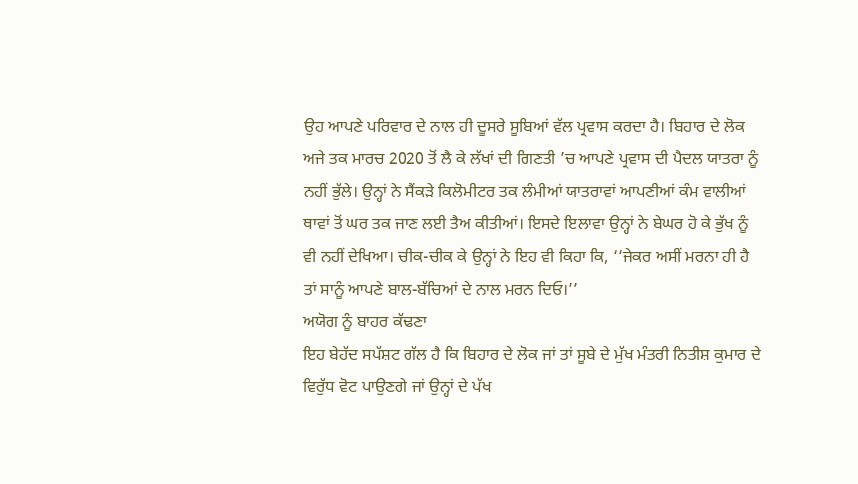ਉਹ ਆਪਣੇ ਪਰਿਵਾਰ ਦੇ ਨਾਲ ਹੀ ਦੂਸਰੇ ਸੂਬਿਆਂ ਵੱਲ ਪ੍ਰਵਾਸ ਕਰਦਾ ਹੈ। ਬਿਹਾਰ ਦੇ ਲੋਕ ਅਜੇ ਤਕ ਮਾਰਚ 2020 ਤੋਂ ਲੈ ਕੇ ਲੱਖਾਂ ਦੀ ਗਿਣਤੀ ’ਚ ਆਪਣੇ ਪ੍ਰਵਾਸ ਦੀ ਪੈਦਲ ਯਾਤਰਾ ਨੂੰ ਨਹੀਂ ਭੁੱਲੇ। ਉਨ੍ਹਾਂ ਨੇ ਸੈਂਕੜੇ ਕਿਲੋਮੀਟਰ ਤਕ ਲੰਮੀਆਂ ਯਾਤਰਾਵਾਂ ਆਪਣੀਆਂ ਕੰਮ ਵਾਲੀਆਂ ਥਾਵਾਂ ਤੋਂ ਘਰ ਤਕ ਜਾਣ ਲਈ ਤੈਅ ਕੀਤੀਆਂ। ਇਸਦੇ ਇਲਾਵਾ ਉਨ੍ਹਾਂ ਨੇ ਬੇਘਰ ਹੋ ਕੇ ਭੁੱਖ ਨੂੰ ਵੀ ਨਹੀਂ ਦੇਖਿਆ। ਚੀਕ-ਚੀਕ ਕੇ ਉਨ੍ਹਾਂ ਨੇ ਇਹ ਵੀ ਕਿਹਾ ਕਿ, ‘‘ਜੇਕਰ ਅਸੀਂ ਮਰਨਾ ਹੀ ਹੈ ਤਾਂ ਸਾਨੂੰ ਆਪਣੇ ਬਾਲ-ਬੱਚਿਆਂ ਦੇ ਨਾਲ ਮਰਨ ਦਿਓ।’’
ਅਯੋਗ ਨੂੰ ਬਾਹਰ ਕੱਢਣਾ
ਇਹ ਬੇਹੱਦ ਸਪੱਸ਼ਟ ਗੱਲ ਹੈ ਕਿ ਬਿਹਾਰ ਦੇ ਲੋਕ ਜਾਂ ਤਾਂ ਸੂਬੇ ਦੇ ਮੁੱਖ ਮੰਤਰੀ ਨਿਤੀਸ਼ ਕੁਮਾਰ ਦੇ ਵਿਰੁੱਧ ਵੋਟ ਪਾਉਣਗੇ ਜਾਂ ਉਨ੍ਹਾਂ ਦੇ ਪੱਖ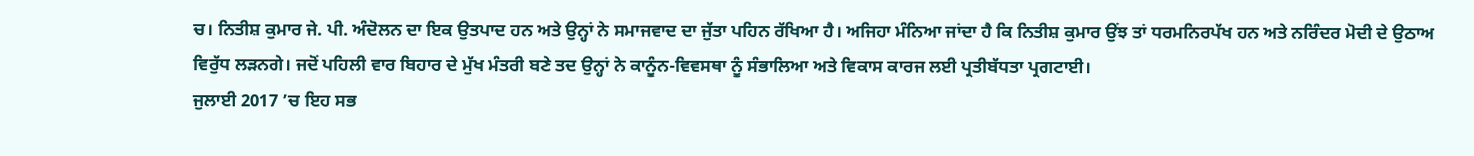ਚ। ਨਿਤੀਸ਼ ਕੁਮਾਰ ਜੇ. ਪੀ. ਅੰਦੋਲਨ ਦਾ ਇਕ ਉਤਪਾਦ ਹਨ ਅਤੇ ਉਨ੍ਹਾਂ ਨੇ ਸਮਾਜਵਾਦ ਦਾ ਜੁੱਤਾ ਪਹਿਨ ਰੱਖਿਆ ਹੈ। ਅਜਿਹਾ ਮੰਨਿਆ ਜਾਂਦਾ ਹੈ ਕਿ ਨਿਤੀਸ਼ ਕੁਮਾਰ ਉਂਝ ਤਾਂ ਧਰਮਨਿਰਪੱਖ ਹਨ ਅਤੇ ਨਰਿੰਦਰ ਮੋਦੀ ਦੇ ਉਠਾਅ ਵਿਰੁੱਧ ਲੜਨਗੇ। ਜਦੋਂ ਪਹਿਲੀ ਵਾਰ ਬਿਹਾਰ ਦੇ ਮੁੱਖ ਮੰਤਰੀ ਬਣੇ ਤਦ ਉਨ੍ਹਾਂ ਨੇ ਕਾਨੂੰਨ-ਵਿਵਸਥਾ ਨੂੰ ਸੰਭਾਲਿਆ ਅਤੇ ਵਿਕਾਸ ਕਾਰਜ ਲਈ ਪ੍ਰਤੀਬੱਧਤਾ ਪ੍ਰਗਟਾਈ।
ਜੁਲਾਈ 2017 ’ਚ ਇਹ ਸਭ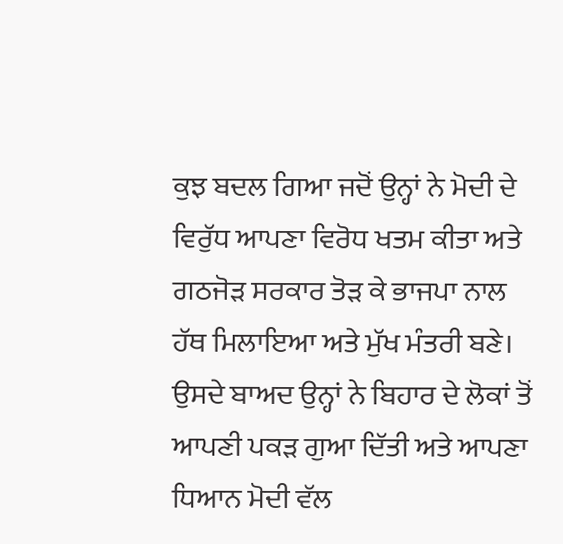ਕੁਝ ਬਦਲ ਗਿਆ ਜਦੋਂ ਉਨ੍ਹਾਂ ਨੇ ਮੋਦੀ ਦੇ ਵਿਰੁੱਧ ਆਪਣਾ ਵਿਰੋਧ ਖਤਮ ਕੀਤਾ ਅਤੇ ਗਠਜੋੜ ਸਰਕਾਰ ਤੋੜ ਕੇ ਭਾਜਪਾ ਨਾਲ ਹੱਥ ਮਿਲਾਇਆ ਅਤੇ ਮੁੱਖ ਮੰਤਰੀ ਬਣੇ। ਉਸਦੇ ਬਾਅਦ ਉਨ੍ਹਾਂ ਨੇ ਬਿਹਾਰ ਦੇ ਲੋਕਾਂ ਤੋਂ ਆਪਣੀ ਪਕੜ ਗੁਆ ਦਿੱਤੀ ਅਤੇ ਆਪਣਾ ਧਿਆਨ ਮੋਦੀ ਵੱਲ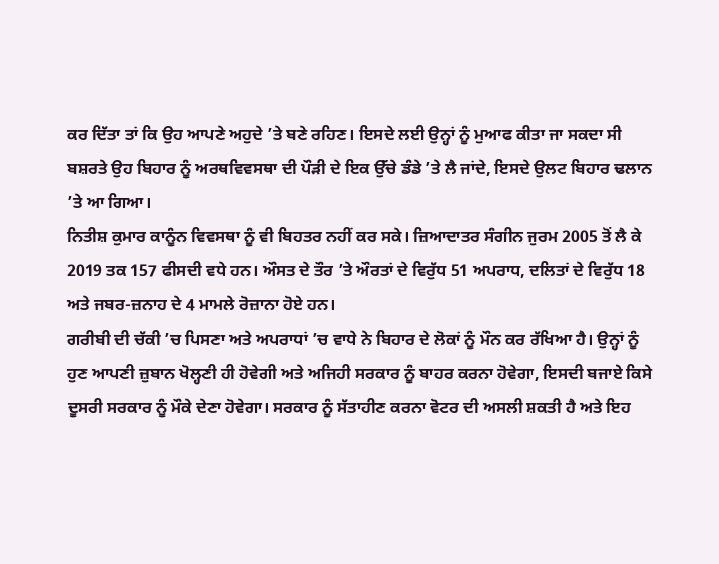ਕਰ ਦਿੱਤਾ ਤਾਂ ਕਿ ਉਹ ਆਪਣੇ ਅਹੁਦੇ ’ਤੇ ਬਣੇ ਰਹਿਣ। ਇਸਦੇ ਲਈ ਉਨ੍ਹਾਂ ਨੂੰ ਮੁਆਫ ਕੀਤਾ ਜਾ ਸਕਦਾ ਸੀ ਬਸ਼ਰਤੇ ਉਹ ਬਿਹਾਰ ਨੂੰ ਅਰਥਵਿਵਸਥਾ ਦੀ ਪੌੜੀ ਦੇ ਇਕ ਉੱਚੇ ਡੰਡੇ ’ਤੇ ਲੈ ਜਾਂਦੇ, ਇਸਦੇ ਉਲਟ ਬਿਹਾਰ ਢਲਾਨ ’ਤੇ ਆ ਗਿਆ।
ਨਿਤੀਸ਼ ਕੁਮਾਰ ਕਾਨੂੰਨ ਵਿਵਸਥਾ ਨੂੰ ਵੀ ਬਿਹਤਰ ਨਹੀਂ ਕਰ ਸਕੇ। ਜ਼ਿਆਦਾਤਰ ਸੰਗੀਨ ਜੁਰਮ 2005 ਤੋਂ ਲੈ ਕੇ 2019 ਤਕ 157 ਫੀਸਦੀ ਵਧੇ ਹਨ। ਔਸਤ ਦੇ ਤੌਰ ’ਤੇ ਔਰਤਾਂ ਦੇ ਵਿਰੁੱਧ 51 ਅਪਰਾਧ, ਦਲਿਤਾਂ ਦੇ ਵਿਰੁੱਧ 18 ਅਤੇ ਜਬਰ-ਜ਼ਨਾਹ ਦੇ 4 ਮਾਮਲੇ ਰੋਜ਼ਾਨਾ ਹੋਏ ਹਨ।
ਗਰੀਬੀ ਦੀ ਚੱਕੀ ’ਚ ਪਿਸਣਾ ਅਤੇ ਅਪਰਾਧਾਂ ’ਚ ਵਾਧੇ ਨੇ ਬਿਹਾਰ ਦੇ ਲੋਕਾਂ ਨੂੰ ਮੌਨ ਕਰ ਰੱਖਿਆ ਹੈ। ਉਨ੍ਹਾਂ ਨੂੰ ਹੁਣ ਆਪਣੀ ਜ਼ੁਬਾਨ ਖੋਲ੍ਹਣੀ ਹੀ ਹੋਵੇਗੀ ਅਤੇ ਅਜਿਹੀ ਸਰਕਾਰ ਨੂੰ ਬਾਹਰ ਕਰਨਾ ਹੋਵੇਗਾ, ਇਸਦੀ ਬਜਾਏ ਕਿਸੇ ਦੂਸਰੀ ਸਰਕਾਰ ਨੂੰ ਮੌਕੇ ਦੇਣਾ ਹੋਵੇਗਾ। ਸਰਕਾਰ ਨੂੰ ਸੱਤਾਹੀਣ ਕਰਨਾ ਵੋਟਰ ਦੀ ਅਸਲੀ ਸ਼ਕਤੀ ਹੈ ਅਤੇ ਇਹ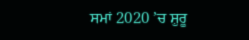ਸਮਾਂ 2020 ’ਚ ਸ਼ੁਰੂ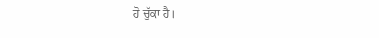ਹੋ ਚੁੱਕਾ ਹੈ।